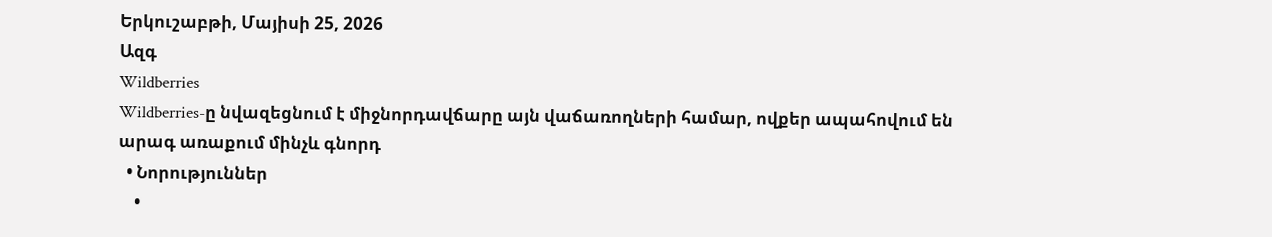Երկուշաբթի, Մայիսի 25, 2026
Ազգ
Wildberries
Wildberries-ը նվազեցնում է միջնորդավճարը այն վաճառողների համար, ովքեր ապահովում են արագ առաքում մինչև գնորդ
  • Նորություններ
    •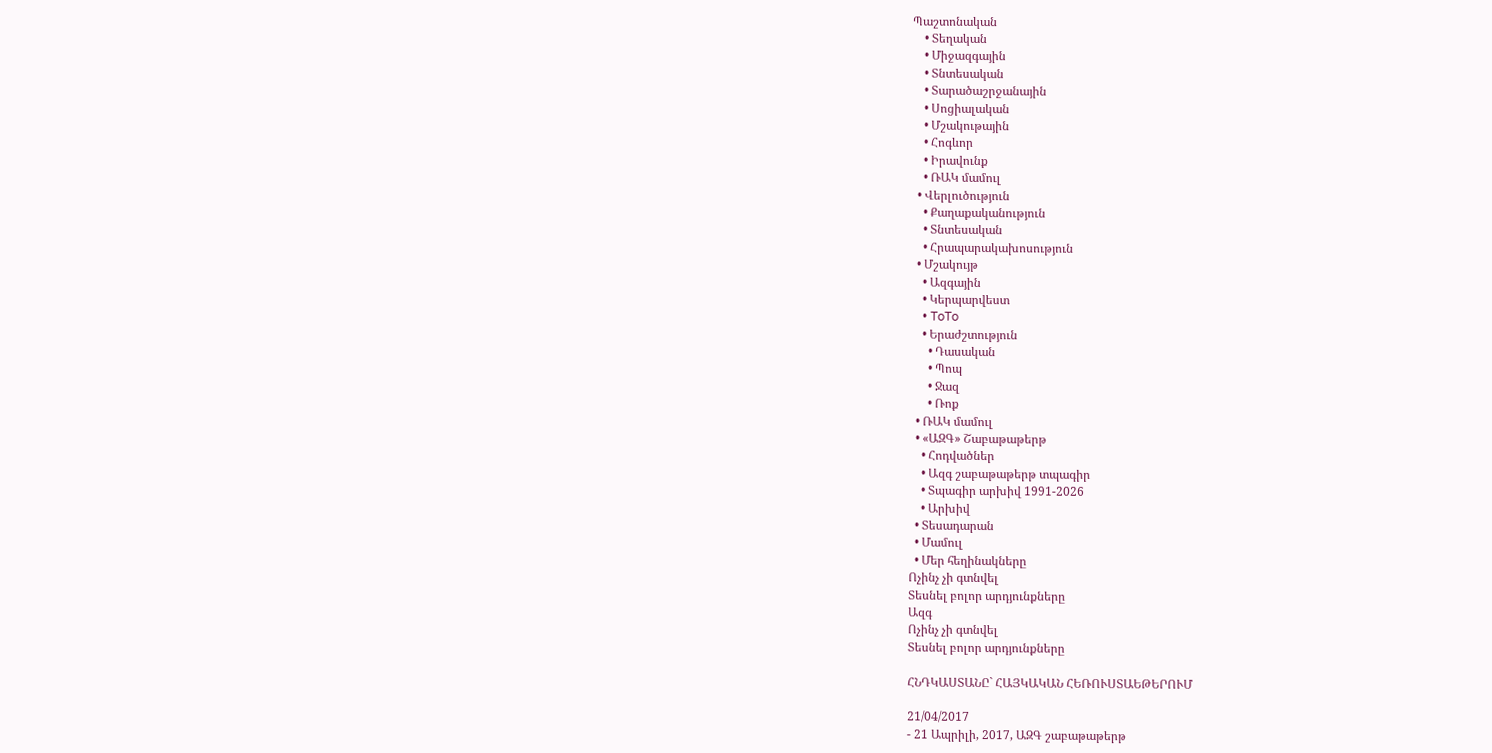Պաշտոնական
    • Տեղական
    • Միջազգային
    • Տնտեսական
    • Տարածաշրջանային
    • Սոցիալական
    • Մշակութային
    • Հոգևոր
    • Իրավունք
    • ՌԱԿ մամուլ
  • Վերլուծություն
    • Քաղաքականություն
    • Տնտեսական
    • Հրապարակախոսություն
  • Մշակույթ
    • Ազգային
    • Կերպարվեստ
    • ToTo
    • Երաժշտություն
      • Դասական
      • Պոպ
      • Ջազ
      • Ռոք
  • ՌԱԿ մամուլ
  • «ԱԶԳ» Շաբաթաթերթ
    • Հոդվածներ
    • Ազգ շաբաթաթերթ տպագիր
    • Տպագիր արխիվ 1991-2026
    • Արխիվ
  • Տեսադարան
  • Մամուլ
  • Մեր հեղինակները
Ոչինչ չի գտնվել
Տեսնել բոլոր արդյունքները
Ազգ
Ոչինչ չի գտնվել
Տեսնել բոլոր արդյունքները

ՀՆԴԿԱՍՏԱՆԸ` ՀԱՅԿԱԿԱՆ ՀԵՌՈՒՍՏԱԵԹԵՐՈՒՄ

21/04/2017
- 21 Ապրիլի, 2017, ԱԶԳ շաբաթաթերթ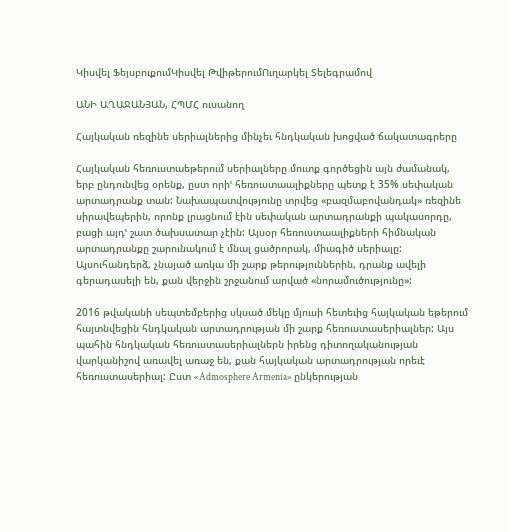Կիսվել ՖեյսբուքումԿիսվել ԹվիթերումՈւղարկել Տելեգրամով

ԱՆԻ ԱՂԱՋԱՆՅԱՆ, ՀՊՄՀ ուսանող

Հայկական ռեզինե սերիալներից մինչեւ հնդկական խոցված ճակատագրերը

Հայկական հեռուստաեթերում սերիալները մուտք գործեցին այն ժամանակ, երբ ընդունվեց օրենք, ըստ որիՙ հեռուստաալիքները պետք է 35% սեփական արտադրանք տան: Նախապատվությունը տրվեց «բազմաբովանդակ» ռեզինե սիրավեպերին, որոնք լրացնում էին սեփական արտադրանքի պակասորդը, բացի այդՙ շատ ծախսատար չէին: Այսօր հեռուստաալիքների հիմնական արտադրանքը շարունակում է մնալ ցածրորակ, միագիծ սերիալը: Այսուհանդերձ, չնայած առկա մի շարք թերություններին, դրանք ավելի գերադասելի են, քան վերջին շրջանում արված «նորամուծությունը»:

2016 թվականի սեպտեմբերից սկսած մեկը մյուսի հետեւից հայկական եթերում հայտնվեցին հնդկական արտադրության մի շարք հեռուստասերիալներ: Այս պահին հնդկական հեռուստասերիալներն իրենց դիտողականության վարկանիշով առավել առաջ են, քան հայկական արտադրության որեւէ հեռուստասերիալ: Ըստ «Admosphere Armenia» ընկերության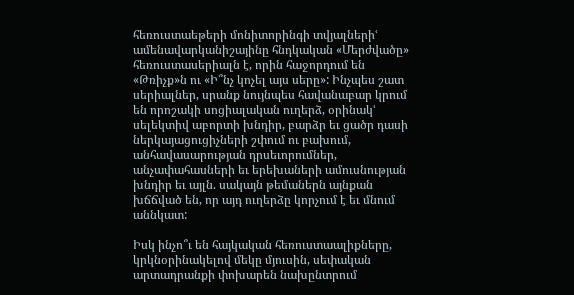հեռուստաեթերի մոնիտորինգի տվյալներիՙ ամենավարկանիշայինը հնդկական «Մերժվածը» հեռուստասերիալն է, որին հաջորդում են «Թռիչք»ն ու «Ի՞նչ կոչել այս սերը»: Ինչպես շատ սերիալներ, սրանք նույնպես հավանաբար կրում են որոշակի սոցիալական ուղերձ, օրինակՙ սելեկտիվ աբորտի խնդիր, բարձր եւ ցածր դասի ներկայացուցիչների շփում ու բախում, անհավասարության դրսեւորումներ, անչափահասների եւ երեխաների ամուսնության խնդիր եւ այլն. սակայն թեմաներն այնքան խճճված են, որ այդ ուղերձը կորչում է եւ մնում աննկատ:

Իսկ ինչո՞ւ են հայկական հեռուստաալիքները, կրկնօրինակելով մեկը մյուսին, սեփական արտադրանքի փոխարեն նախընտրում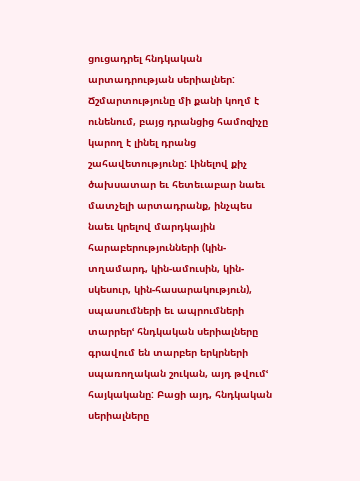ցուցադրել հնդկական արտադրության սերիալներ: Ճշմարտությունը մի քանի կողմ է ունենում, բայց դրանցից համոզիչը կարող է լինել դրանց շահավետությունը: Լինելով քիչ ծախսատար եւ հետեւաբար նաեւ մատչելի արտադրանք, ինչպես նաեւ կրելով մարդկային հարաբերությունների (կին-տղամարդ, կին-ամուսին, կին-սկեսուր, կին-հասարակություն), սպասումների եւ ապրումների տարրերՙ հնդկական սերիալները գրավում են տարբեր երկրների սպառողական շուկան, այդ թվումՙ հայկականը: Բացի այդ, հնդկական սերիալները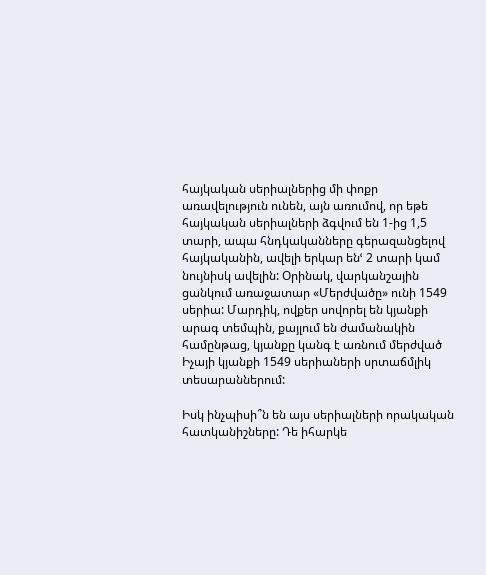հայկական սերիալներից մի փոքր առավելություն ունեն, այն առումով, որ եթե հայկական սերիալների ձգվում են 1-ից 1,5 տարի, ապա հնդկականները գերազանցելով հայկականին, ավելի երկար ենՙ 2 տարի կամ նույնիսկ ավելին: Օրինակ, վարկանշային ցանկում առաջատար «Մերժվածը» ունի 1549 սերիա: Մարդիկ, ովքեր սովորել են կյանքի արագ տեմպին, քայլում են ժամանակին համընթաց, կյանքը կանգ է առնում մերժված Իչայի կյանքի 1549 սերիաների սրտաճմլիկ տեսարաններում:

Իսկ ինչպիսի՞ն են այս սերիալների որակական հատկանիշները: Դե իհարկե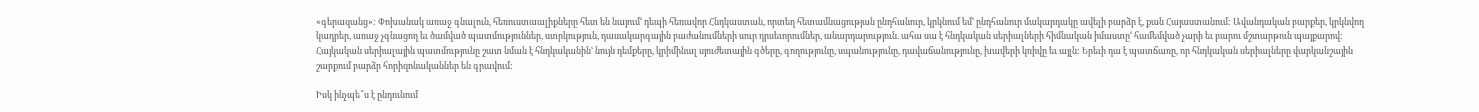«գերազանց»: Փոխանակ առաջ գնալուն, հեռուստաալիքները հետ են նայումՙ դեպի հեռավոր Հնդկաստան, որտեղ հետամնացության ընդհանուր, կրկնում եմՙ ընդհանուր մակարդակը ավելի բարձր է, քան Հայաստանում: Ավանդական բարքեր, կրկնվող կադրեր, առաջ չգնացող եւ ծամված պատմություններ, ստրկություն, դասակարգային բաժանումների սուր դրսեւորումներ, անարդարություն. ահա սա է հնդկական սերիալների հիմնական իմաստըՙ համեմված չարի եւ բարու մշտարթուն պայքարով: Հայկական սերիալային պատմությունը շատ նման է հնդկականինՙ նույն դեմքերը, կրիմինալ սյուժետային գծերը, գողությունը, սպանությունը, դավաճանությունը, խավերի կռիվը եւ այլն: Երեւի դա է պատճառը, որ հնդկական սերիալները վարկանշային շարքում բարձր հորիզոնականներ են գրավում:

Իսկ ինչպե՞ս է ընդունում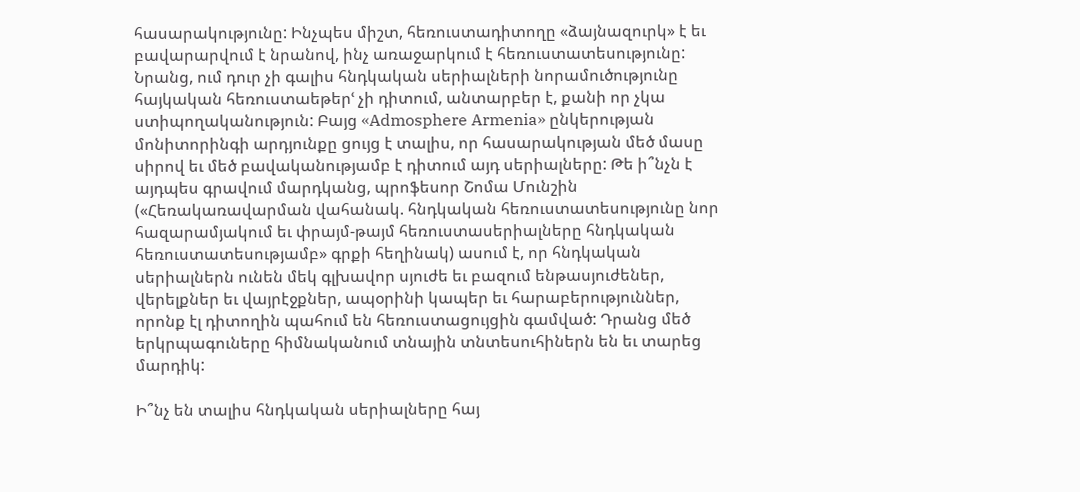հասարակությունը: Ինչպես միշտ, հեռուստադիտողը «ձայնազուրկ» է եւ բավարարվում է նրանով, ինչ առաջարկում է հեռուստատեսությունը: Նրանց, ում դուր չի գալիս հնդկական սերիալների նորամուծությունը հայկական հեռուստաեթերՙ չի դիտում, անտարբեր է, քանի որ չկա ստիպողականություն: Բայց «Admosphere Armenia» ընկերության մոնիտորինգի արդյունքը ցույց է տալիս, որ հասարակության մեծ մասը սիրով եւ մեծ բավականությամբ է դիտում այդ սերիալները: Թե ի՞նչն է այդպես գրավում մարդկանց, պրոֆեսոր Շոմա Մունշին («Հեռակառավարման վահանակ. հնդկական հեռուստատեսությունը նոր հազարամյակում եւ փրայմ-թայմ հեռուստասերիալները հնդկական հեռուստատեսությամբ» գրքի հեղինակ) ասում է, որ հնդկական սերիալներն ունեն մեկ գլխավոր սյուժե եւ բազում ենթասյուժեներ, վերելքներ եւ վայրէջքներ, ապօրինի կապեր եւ հարաբերություններ, որոնք էլ դիտողին պահում են հեռուստացույցին գամված: Դրանց մեծ երկրպագուները հիմնականում տնային տնտեսուհիներն են եւ տարեց մարդիկ:

Ի՞նչ են տալիս հնդկական սերիալները հայ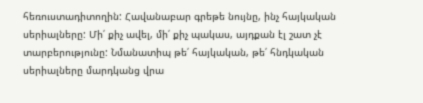հեռուստադիտողին: Հավանաբար գրեթե նույնը, ինչ հայկական սերիալները: Մի՛ քիչ ավել, մի՛ քիչ պակաս, այդքան էլ շատ չէ տարբերությունը: Նմանատիպ թե՛ հայկական, թե՛ հնդկական սերիալները մարդկանց վրա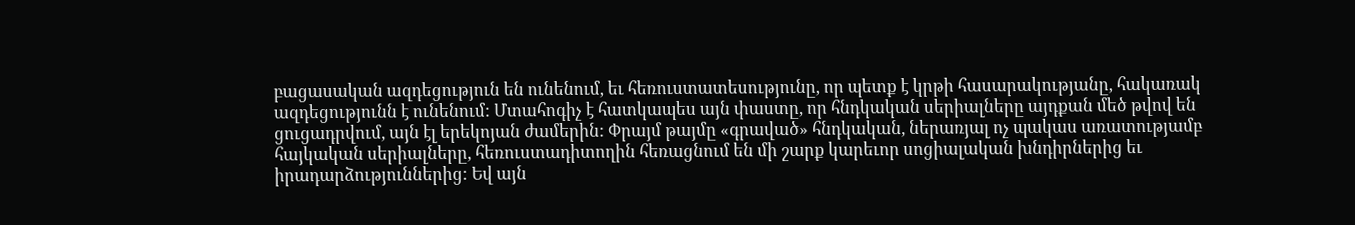բացասական ազդեցություն են ունենում, եւ հեռուստատեսությունը, որ պետք է կրթի հասարակությանը, հակառակ ազդեցությունն է ունենում: Մտահոգիչ է հատկապես այն փաստը, որ հնդկական սերիալները այդքան մեծ թվով են ցուցադրվում, այն էլ երեկոյան ժամերին: Փրայմ թայմը «գրաված» հնդկական, ներառյալ ոչ պակաս առատությամբ հայկական սերիալները, հեռուստադիտողին հեռացնում են մի շարք կարեւոր սոցիալական խնդիրներից եւ իրադարձություններից: Եվ այն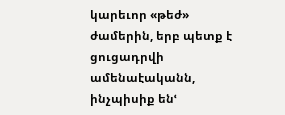կարեւոր «թեժ» ժամերին, երբ պետք է ցուցադրվի ամենաէականն, ինչպիսիք ենՙ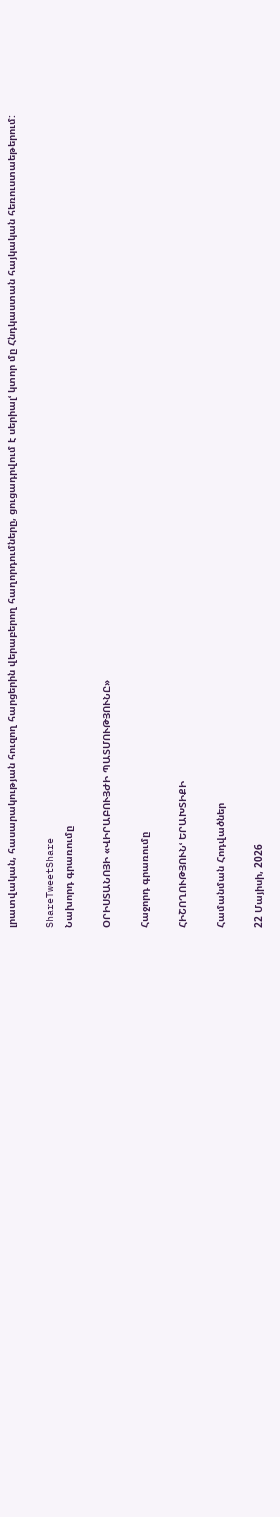լրատվական, հասարակության հուզող հարցերին վերաբերող հաղորդումները, ցուցադրվում է սերիալՙ կտոր մը Հնդկաստան հայկական հեռուստաեթերում:

ShareTweetShare
Նախորդ գրառումը

ՕՐԻՍՏԱՆՈՅԻ «ՎԻՐԱԲՈՒՅԺԻ ՊԱՏՄՈՒԹՅՈՒՆԸ»

Հաջորդ գրառումը

ՀԻՇՈՂՈՒԹՅՈՒՆՙ ԵՐԱԽՏԻՔԻ

Համանման Հոդվածներ

22 Մայիսի, 2026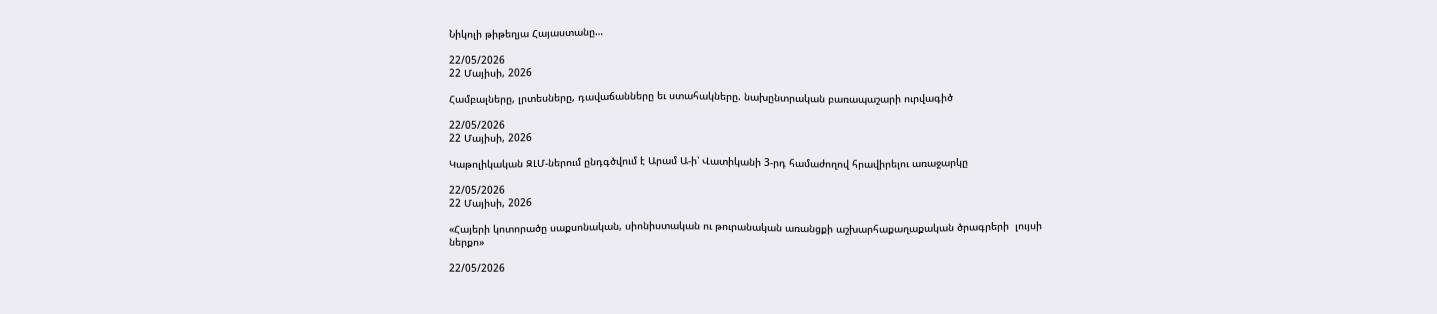Նիկոլի թիթեղյա Հայաստանը…

22/05/2026
22 Մայիսի, 2026

Համբալները, լրտեսները, դավաճանները եւ ստահակները. նախընտրական բառապաշարի ուրվագիծ

22/05/2026
22 Մայիսի, 2026

Կաթոլիկական ԶԼՄ-ներում ընդգծվում է Արամ Ա-ի՝ Վատիկանի 3-րդ համաժողով հրավիրելու առաջարկը

22/05/2026
22 Մայիսի, 2026

«Հայերի կոտորածը սաքսոնական, սիոնիստական ու թուրանական առանցքի աշխարհաքաղաքական ծրագրերի  լույսի ներքո»

22/05/2026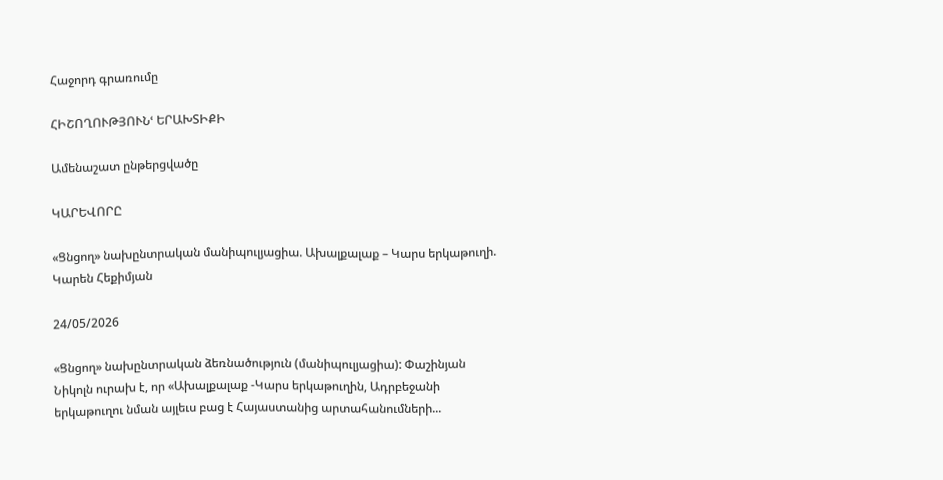Հաջորդ գրառումը

ՀԻՇՈՂՈՒԹՅՈՒՆՙ ԵՐԱԽՏԻՔԻ

Ամենաշատ ընթերցվածը

ԿԱՐԵՎՈՐԸ

«Ցնցող» նախընտրական մանիպուլյացիա. Ախալքալաք – Կարս երկաթուղի. Կարեն Հեքիմյան

24/05/2026

«Ցնցող» նախընտրական ձեռնածություն (մանիպուլյացիա): Փաշինյան Նիկոլն ուրախ է, որ «Ախալքալաք -Կարս երկաթուղին, Ադրբեջանի երկաթուղու նման այլեւս բաց է Հայաստանից արտահանումների...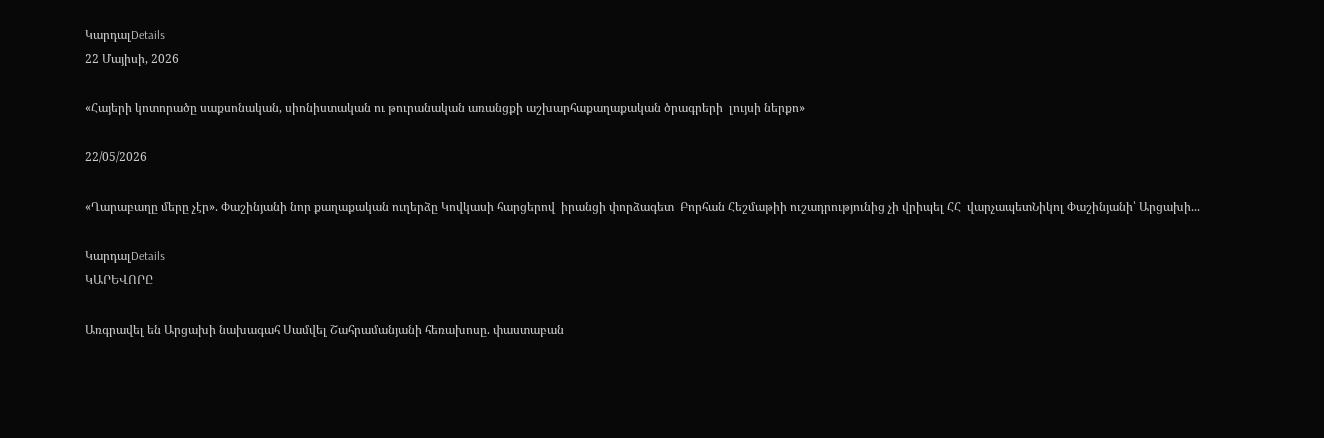ԿարդալDetails
22 Մայիսի, 2026

«Հայերի կոտորածը սաքսոնական, սիոնիստական ու թուրանական առանցքի աշխարհաքաղաքական ծրագրերի  լույսի ներքո»

22/05/2026

«Ղարաբաղը մերը չէր». Փաշինյանի նոր քաղաքական ուղերձը Կովկասի հարցերով  իրանցի փորձագետ  Բորհան Հեշմաթիի ուշադրությունից չի վրիպել ՀՀ  վարչապետՆիկոլ Փաշինյանի՝ Արցախի...

ԿարդալDetails
ԿԱՐԵՎՈՐԸ

Առգրավել են Արցախի նախագահ Սամվել Շահրամանյանի հեռախոսը. փաստաբան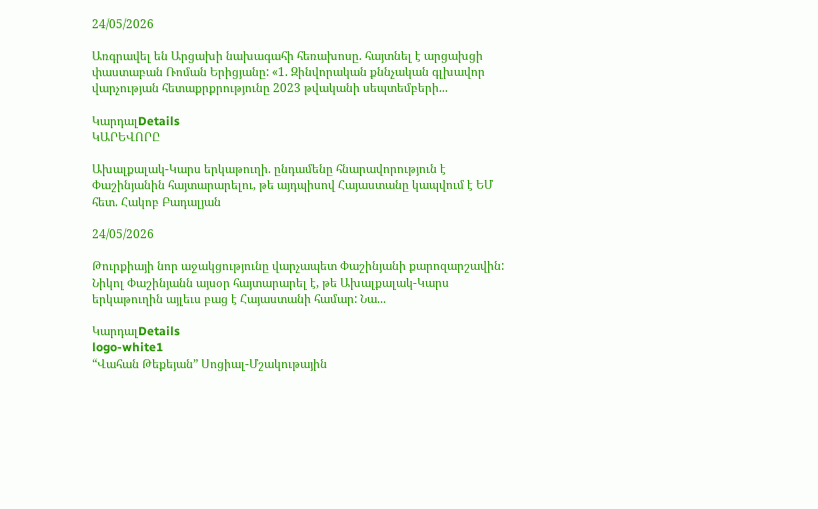24/05/2026

Առգրավել են Արցախի նախագահի հեռախոսը. հայտնել է արցախցի փաստաբան Ռոման Երիցյանը: «1. Զինվորական քննչական գլխավոր վարչության հետաքրքրությունը 2023 թվականի սեպտեմբերի...

ԿարդալDetails
ԿԱՐԵՎՈՐԸ

Ախալքալակ-Կարս երկաթուղի. ընդամենը հնարավորություն է Փաշինյանին հայտարարելու, թե այդպիսով Հայաստանը կապվում է ԵՄ հետ. Հակոբ Բադալյան

24/05/2026

Թուրքիայի նոր աջակցությունը վարչապետ Փաշինյանի քարոզարշավին: Նիկոլ Փաշինյանն այսօր հայտարարել է, թե Ախալքալակ-Կարս երկաթուղին այլեւս բաց է Հայաստանի համար: Նա...

ԿարդալDetails
logo-white1
“Վահան Թեքեյան” Սոցիալ-Մշակութային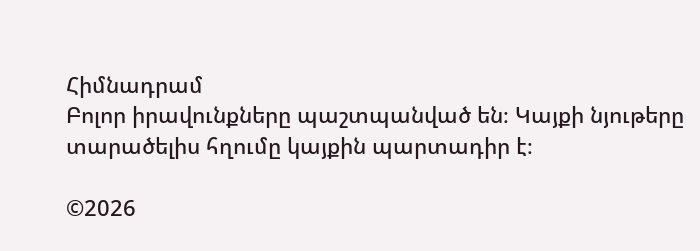Հիմնադրամ
Բոլոր իրավունքները պաշտպանված են։ Կայքի նյութերը տարածելիս հղումը կայքին պարտադիր է։

©2026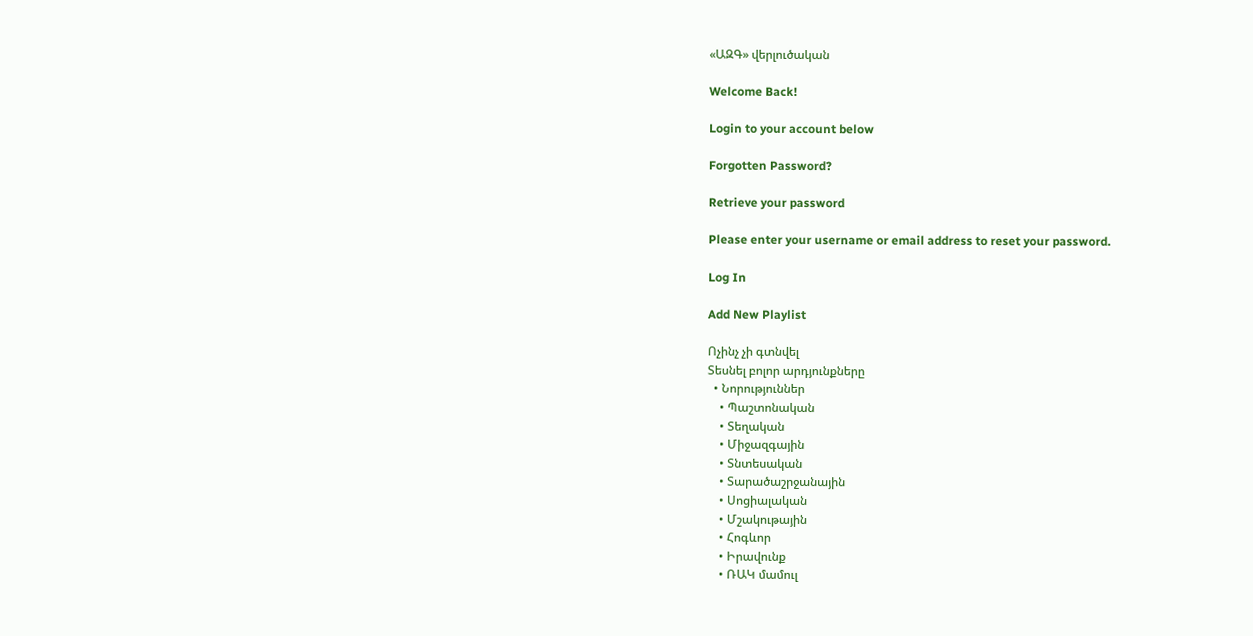«ԱԶԳ» վերլուծական

Welcome Back!

Login to your account below

Forgotten Password?

Retrieve your password

Please enter your username or email address to reset your password.

Log In

Add New Playlist

Ոչինչ չի գտնվել
Տեսնել բոլոր արդյունքները
  • Նորություններ
    • Պաշտոնական
    • Տեղական
    • Միջազգային
    • Տնտեսական
    • Տարածաշրջանային
    • Սոցիալական
    • Մշակութային
    • Հոգևոր
    • Իրավունք
    • ՌԱԿ մամուլ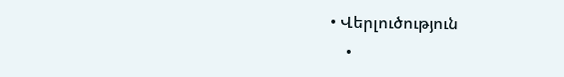• Վերլուծություն
    •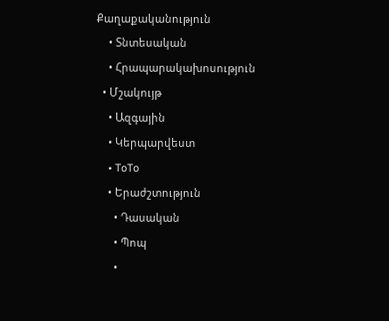Քաղաքականություն
    • Տնտեսական
    • Հրապարակախոսություն
  • Մշակույթ
    • Ազգային
    • Կերպարվեստ
    • ToTo
    • Երաժշտություն
      • Դասական
      • Պոպ
      •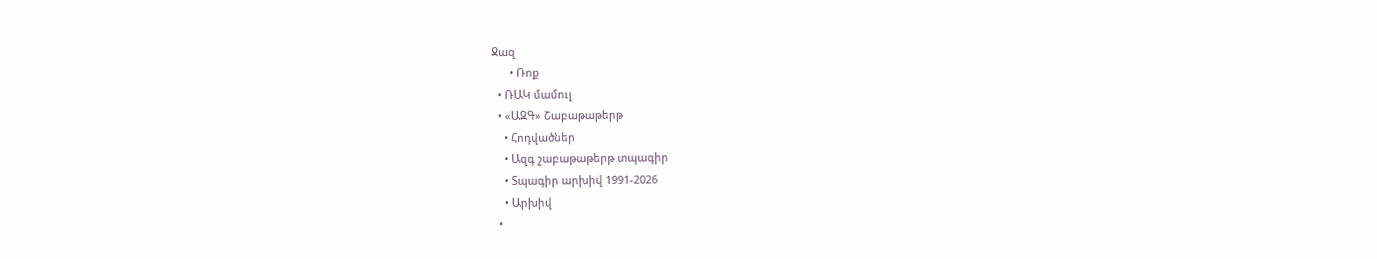Ջազ
      • Ռոք
  • ՌԱԿ մամուլ
  • «ԱԶԳ» Շաբաթաթերթ
    • Հոդվածներ
    • Ազգ շաբաթաթերթ տպագիր
    • Տպագիր արխիվ 1991-2026
    • Արխիվ
  •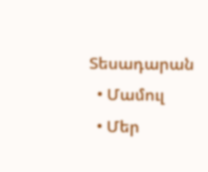Տեսադարան
  • Մամուլ
  • Մեր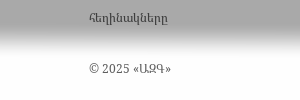հեղինակները

© 2025 «ԱԶԳ»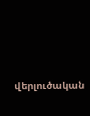վերլուծական